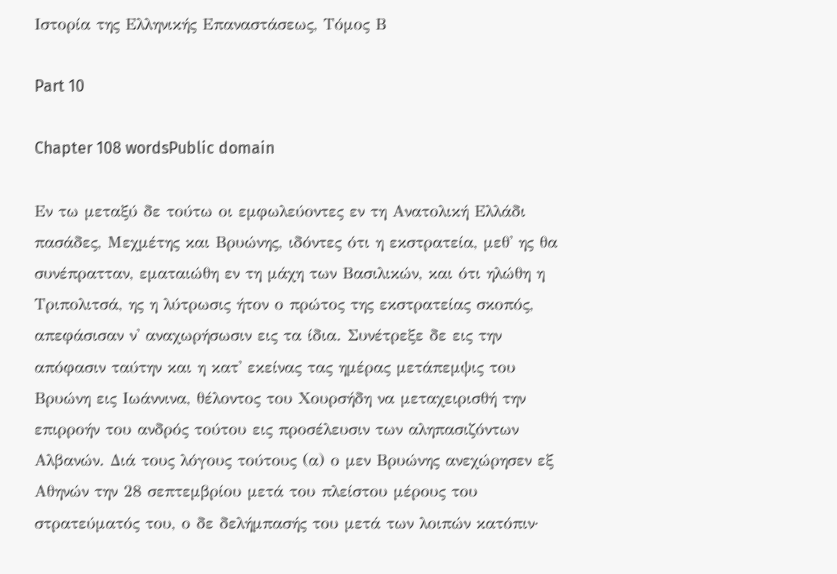Ιστορία της Ελληνικής Επαναστάσεως, Τόμος Β

Part 10

Chapter 108 wordsPublic domain

Εν τω μεταξύ δε τούτω οι εμφωλεύοντες εν τη Ανατολική Ελλάδι πασάδες, Μεχμέτης και Βρυώνης, ιδόντες ότι η εκστρατεία, μεθ' ης θα συνέπρατταν, εματαιώθη εν τη μάχη των Βασιλικών, και ότι ηλώθη η Τριπολιτσά, ης η λύτρωσις ήτον ο πρώτος της εκστρατείας σκοπός, απεφάσισαν ν' αναχωρήσωσιν εις τα ίδια. Συνέτρεξε δε εις την απόφασιν ταύτην και η κατ' εκείνας τας ημέρας μετάπεμψις του Βρυώνη εις Ιωάννινα, θέλοντος του Χουρσήδη να μεταχειρισθή την επιρροήν του ανδρός τούτου εις προσέλευσιν των αληπασιζόντων Αλβανών. Διά τους λόγους τούτους (α) ο μεν Βρυώνης ανεχώρησεν εξ Αθηνών την 28 σεπτεμβρίου μετά του πλείστου μέρους του στρατεύματός του, ο δε δελήμπασής του μετά των λοιπών κατόπιν·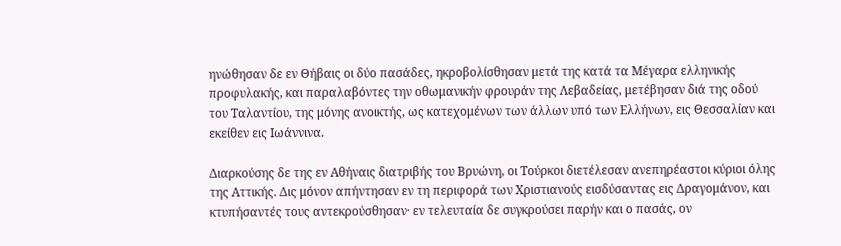ηνώθησαν δε εν Θήβαις οι δύο πασάδες, ηκροβολίσθησαν μετά της κατά τα Μέγαρα ελληνικής προφυλακής, και παραλαβόντες την οθωμανικήν φρουράν της Λεβαδείας, μετέβησαν διά της οδού του Ταλαντίου, της μόνης ανοικτής, ως κατεχομένων των άλλων υπό των Ελλήνων, εις Θεσσαλίαν και εκείθεν εις Ιωάννινα.

Διαρκούσης δε της εν Αθήναις διατριβής του Βρυώνη, οι Τούρκοι διετέλεσαν ανεπηρέαστοι κύριοι όλης της Αττικής. Δις μόνον απήντησαν εν τη περιφορά των Χριστιανούς εισδύσαντας εις Δραγομάνον, και κτυπήσαντές τους αντεκρούσθησαν· εν τελευταία δε συγκρούσει παρήν και ο πασάς, ον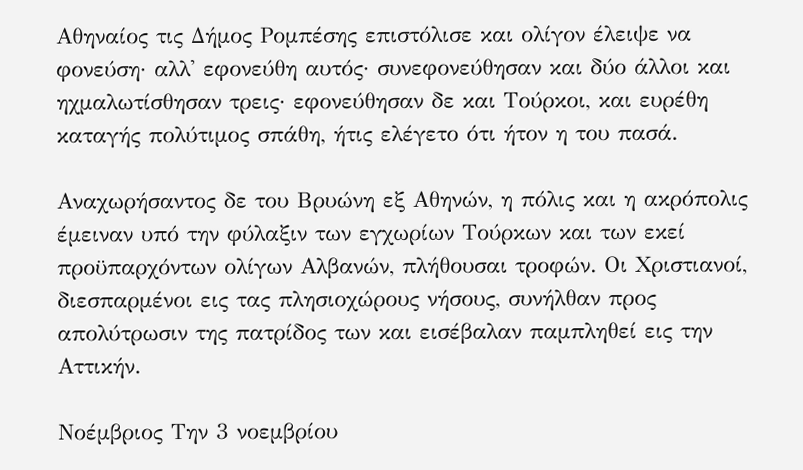Αθηναίος τις Δήμος Ρομπέσης επιστόλισε και ολίγον έλειψε να φονεύση· αλλ' εφονεύθη αυτός· συνεφονεύθησαν και δύο άλλοι και ηχμαλωτίσθησαν τρεις· εφονεύθησαν δε και Τούρκοι, και ευρέθη καταγής πολύτιμος σπάθη, ήτις ελέγετο ότι ήτον η του πασά.

Αναχωρήσαντος δε του Βρυώνη εξ Αθηνών, η πόλις και η ακρόπολις έμειναν υπό την φύλαξιν των εγχωρίων Τούρκων και των εκεί προϋπαρχόντων ολίγων Αλβανών, πλήθουσαι τροφών. Οι Χριστιανοί, διεσπαρμένοι εις τας πλησιοχώρους νήσους, συνήλθαν προς απολύτρωσιν της πατρίδος των και εισέβαλαν παμπληθεί εις την Αττικήν.

Νοέμβριος Την 3 νοεμβρίου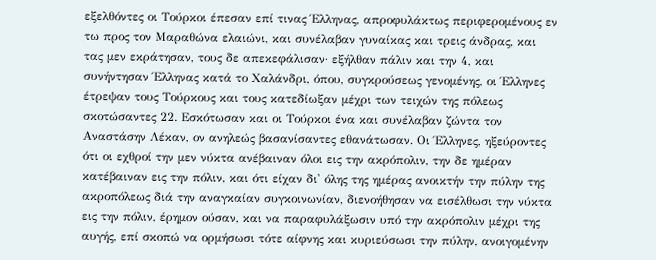εξελθόντες οι Τούρκοι έπεσαν επί τινας Έλληνας, απροφυλάκτως περιφερομένους εν τω προς τον Μαραθώνα ελαιώνι, και συνέλαβαν γυναίκας και τρεις άνδρας, και τας μεν εκράτησαν, τους δε απεκεφάλισαν· εξήλθαν πάλιν και την 4, και συνήντησαν Έλληνας κατά το Χαλάνδρι, όπου, συγκρούσεως γενομένης, οι Έλληνες έτρεψαν τους Τούρκους και τους κατεδίωξαν μέχρι των τειχών της πόλεως σκοτώσαντες 22. Εσκότωσαν και οι Τούρκοι ένα και συνέλαβαν ζώντα τον Αναστάσην Λέκαν, ον ανηλεώς βασανίσαντες εθανάτωσαν. Οι Έλληνες, ηξεύροντες ότι οι εχθροί την μεν νύκτα ανέβαιναν όλοι εις την ακρόπολιν, την δε ημέραν κατέβαιναν εις την πόλιν, και ότι είχαν δι' όλης της ημέρας ανοικτήν την πύλην της ακροπόλεως διά την αναγκαίαν συγκοινωνίαν, διενοήθησαν να εισέλθωσι την νύκτα εις την πόλιν, έρημον ούσαν, και να παραφυλάξωσιν υπό την ακρόπολιν μέχρι της αυγής, επί σκοπώ να ορμήσωσι τότε αίφνης και κυριεύσωσι την πύλην, ανοιγομένην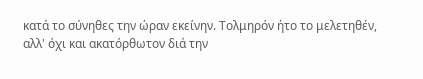κατά το σύνηθες την ώραν εκείνην. Τολμηρόν ήτο το μελετηθέν, αλλ' όχι και ακατόρθωτον διά την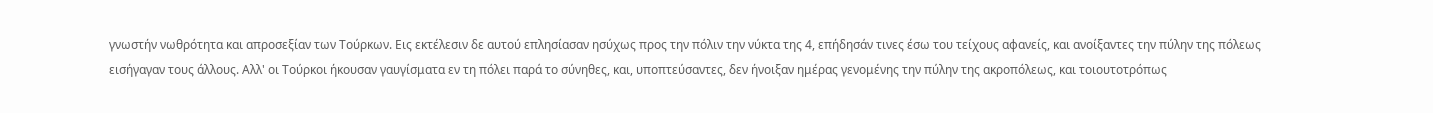γνωστήν νωθρότητα και απροσεξίαν των Τούρκων. Εις εκτέλεσιν δε αυτού επλησίασαν ησύχως προς την πόλιν την νύκτα της 4, επήδησάν τινες έσω του τείχους αφανείς, και ανοίξαντες την πύλην της πόλεως εισήγαγαν τους άλλους. Αλλ' οι Τούρκοι ήκουσαν γαυγίσματα εν τη πόλει παρά το σύνηθες, και, υποπτεύσαντες, δεν ήνοιξαν ημέρας γενομένης την πύλην της ακροπόλεως, και τοιουτοτρόπως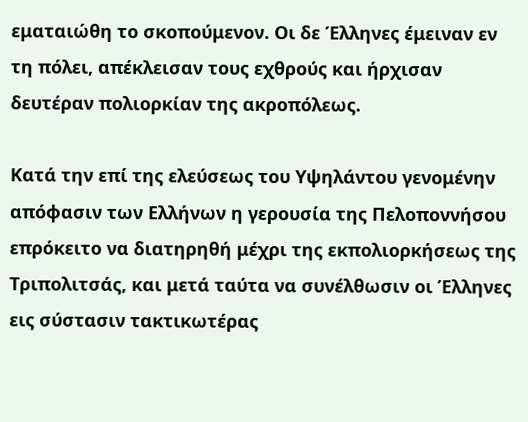εματαιώθη το σκοπούμενον. Οι δε Έλληνες έμειναν εν τη πόλει, απέκλεισαν τους εχθρούς και ήρχισαν δευτέραν πολιορκίαν της ακροπόλεως.

Κατά την επί της ελεύσεως του Υψηλάντου γενομένην απόφασιν των Ελλήνων η γερουσία της Πελοποννήσου επρόκειτο να διατηρηθή μέχρι της εκπολιορκήσεως της Τριπολιτσάς, και μετά ταύτα να συνέλθωσιν οι Έλληνες εις σύστασιν τακτικωτέρας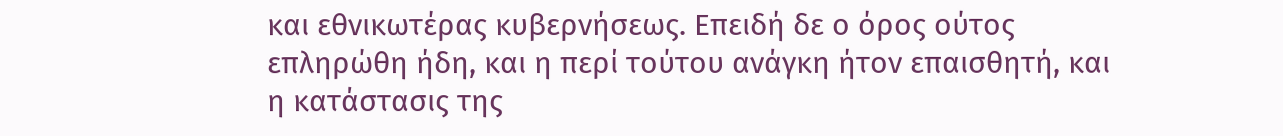και εθνικωτέρας κυβερνήσεως. Επειδή δε ο όρος ούτος επληρώθη ήδη, και η περί τούτου ανάγκη ήτον επαισθητή, και η κατάστασις της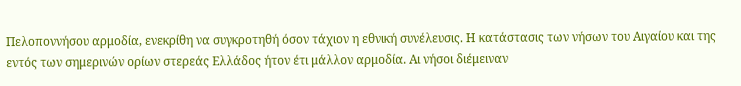Πελοποννήσου αρμοδία, ενεκρίθη να συγκροτηθή όσον τάχιον η εθνική συνέλευσις. Η κατάστασις των νήσων του Αιγαίου και της εντός των σημερινών ορίων στερεάς Ελλάδος ήτον έτι μάλλον αρμοδία. Αι νήσοι διέμειναν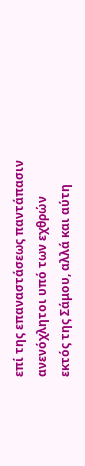επί της επαναστάσεως παντάπασιν ανενόχλητοι υπό των εχθρών εκτός της Σάμου, αλλά και αύτη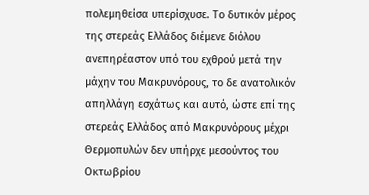πολεμηθείσα υπερίσχυσε. Το δυτικόν μέρος της στερεάς Ελλάδος διέμενε διόλου ανεπηρέαστον υπό του εχθρού μετά την μάχην του Μακρυνόρους, το δε ανατολικόν απηλλάγη εσχάτως και αυτό, ώστε επί της στερεάς Ελλάδος από Μακρυνόρους μέχρι Θερμοπυλών δεν υπήρχε μεσούντος του Οκτωβρίου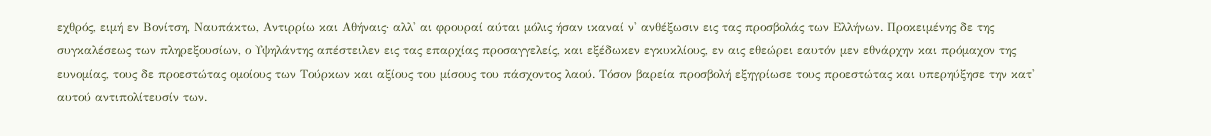εχθρός, ειμή εν Βονίτση, Ναυπάκτω, Αντιρρίω και Αθήναις· αλλ' αι φρουραί αύται μόλις ήσαν ικαναί ν' ανθέξωσιν εις τας προσβολάς των Ελλήνων. Προκειμένης δε της συγκαλέσεως των πληρεξουσίων, ο Υψηλάντης απέστειλεν εις τας επαρχίας προσαγγελείς, και εξέδωκεν εγκυκλίους, εν αις εθεώρει εαυτόν μεν εθνάρχην και πρόμαχον της ευνομίας, τους δε προεστώτας ομοίους των Τούρκων και αξίους του μίσους του πάσχοντος λαού. Τόσον βαρεία προσβολή εξηγρίωσε τους προεστώτας και υπερηύξησε την κατ' αυτού αντιπολίτευσίν των.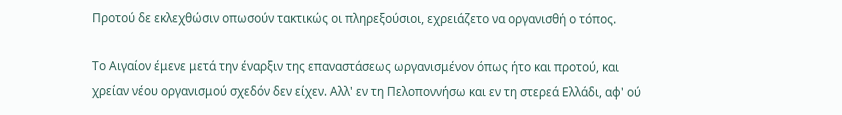Προτού δε εκλεχθώσιν οπωσούν τακτικώς οι πληρεξούσιοι, εχρειάζετο να οργανισθή ο τόπος.

Το Αιγαίον έμενε μετά την έναρξιν της επαναστάσεως ωργανισμένον όπως ήτο και προτού, και χρείαν νέου οργανισμού σχεδόν δεν είχεν. Αλλ' εν τη Πελοποννήσω και εν τη στερεά Ελλάδι, αφ' ού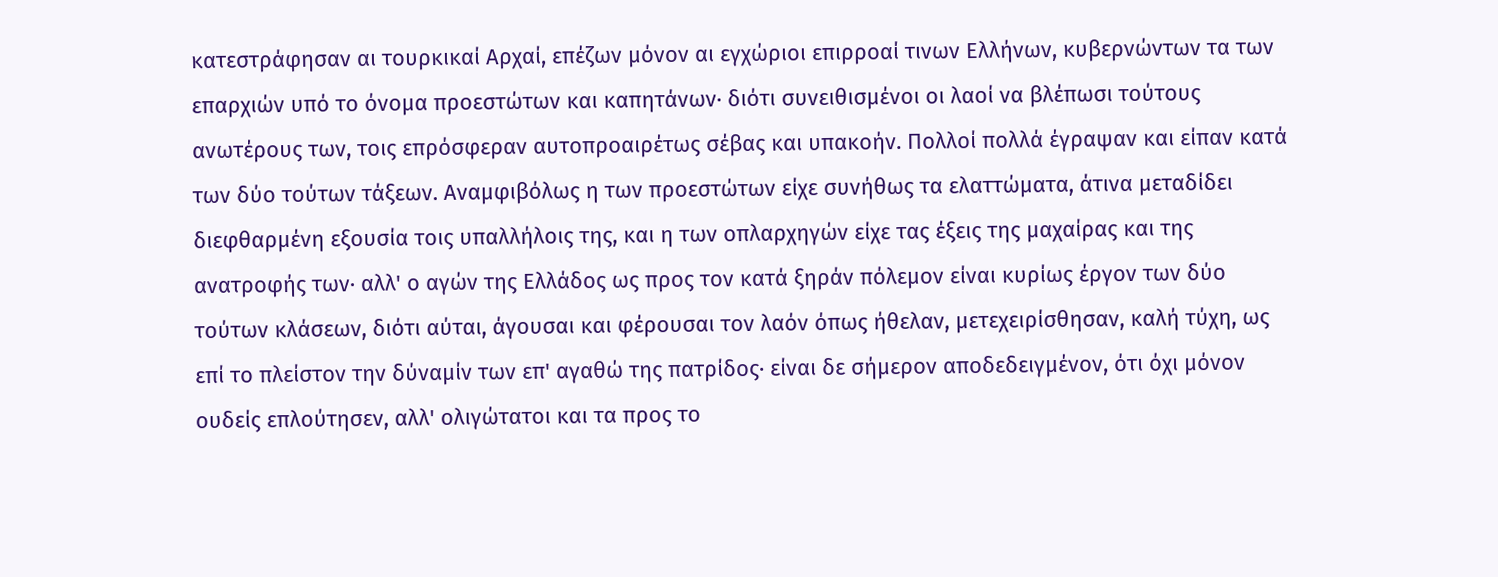κατεστράφησαν αι τουρκικαί Αρχαί, επέζων μόνον αι εγχώριοι επιρροαί τινων Ελλήνων, κυβερνώντων τα των επαρχιών υπό το όνομα προεστώτων και καπητάνων· διότι συνειθισμένοι οι λαοί να βλέπωσι τούτους ανωτέρους των, τοις επρόσφεραν αυτοπροαιρέτως σέβας και υπακοήν. Πολλοί πολλά έγραψαν και είπαν κατά των δύο τούτων τάξεων. Αναμφιβόλως η των προεστώτων είχε συνήθως τα ελαττώματα, άτινα μεταδίδει διεφθαρμένη εξουσία τοις υπαλλήλοις της, και η των οπλαρχηγών είχε τας έξεις της μαχαίρας και της ανατροφής των· αλλ' ο αγών της Ελλάδος ως προς τον κατά ξηράν πόλεμον είναι κυρίως έργον των δύο τούτων κλάσεων, διότι αύται, άγουσαι και φέρουσαι τον λαόν όπως ήθελαν, μετεχειρίσθησαν, καλή τύχη, ως επί το πλείστον την δύναμίν των επ' αγαθώ της πατρίδος· είναι δε σήμερον αποδεδειγμένον, ότι όχι μόνον ουδείς επλούτησεν, αλλ' ολιγώτατοι και τα προς το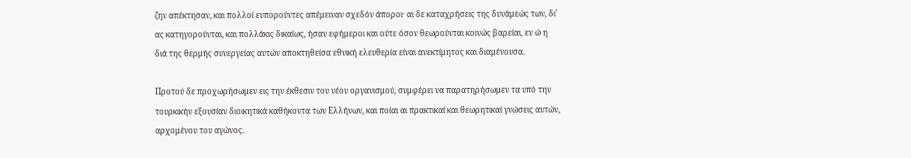ζην απέκτησαν, και πολλοί ευπορούντες απέμειναν σχεδόν άποροι· αι δε καταχρήσεις της δυνάμεώς των, δι' ας κατηγορούνται, και πολλάκις δικαίως, ήσαν εφήμεροι και ούτε όσον θεωρούνται κοινώς βαρείαι, εν ώ η διά της θερμής συνεργείας αυτών αποκτηθείσα εθνική ελευθερία είναι ανεκτίμητος και διαμένουσα.

Προτού δε προχωρήσωμεν εις την έκθεσιν του νέου οργανισμού, συμφέρει να παρατηρήσωμεν τα υπό την τουρκικήν εξουσίαν διοικητικά καθήκοντα των Ελλήνων, και ποίαι αι πρακτικαί και θεωρητικαί γνώσεις αυτών, αρχομένου του αγώνος.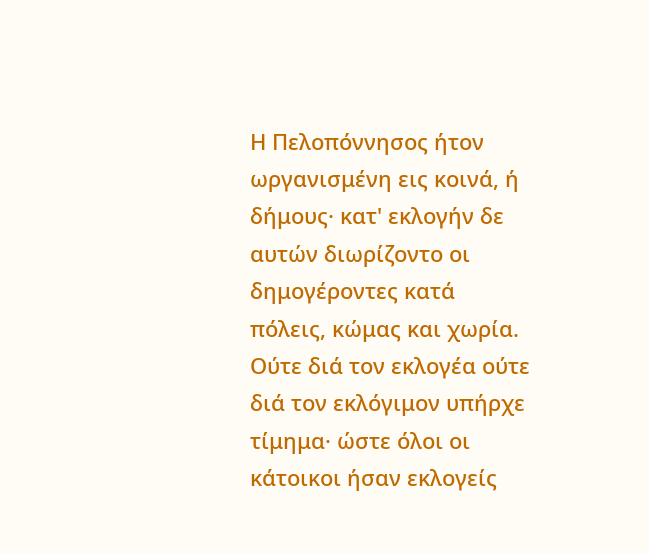Η Πελοπόννησος ήτον ωργανισμένη εις κοινά, ή δήμους· κατ' εκλογήν δε αυτών διωρίζοντο οι δημογέροντες κατά πόλεις, κώμας και χωρία. Ούτε διά τον εκλογέα ούτε διά τον εκλόγιμον υπήρχε τίμημα· ώστε όλοι οι κάτοικοι ήσαν εκλογείς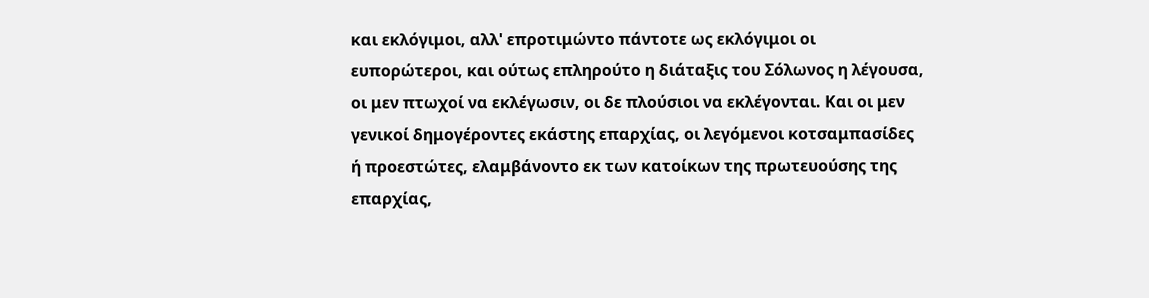και εκλόγιμοι, αλλ' επροτιμώντο πάντοτε ως εκλόγιμοι οι ευπορώτεροι, και ούτως επληρούτο η διάταξις του Σόλωνος η λέγουσα, οι μεν πτωχοί να εκλέγωσιν, οι δε πλούσιοι να εκλέγονται. Και οι μεν γενικοί δημογέροντες εκάστης επαρχίας, οι λεγόμενοι κοτσαμπασίδες ή προεστώτες, ελαμβάνοντο εκ των κατοίκων της πρωτευούσης της επαρχίας,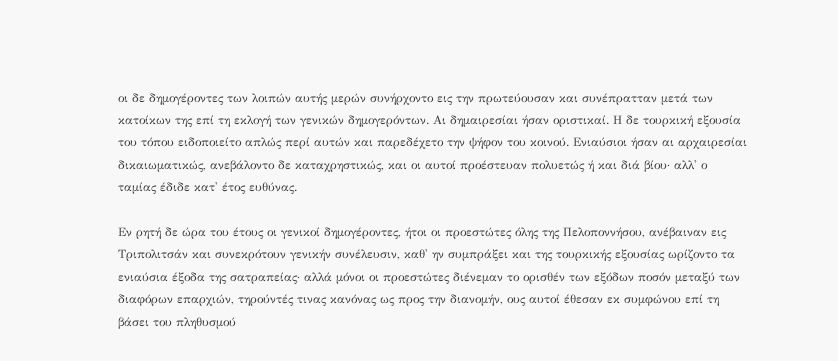οι δε δημογέροντες των λοιπών αυτής μερών συνήρχοντο εις την πρωτεύουσαν και συνέπρατταν μετά των κατοίκων της επί τη εκλογή των γενικών δημογερόντων. Αι δημαιρεσίαι ήσαν οριστικαί. Η δε τουρκική εξουσία του τόπου ειδοποιείτο απλώς περί αυτών και παρεδέχετο την ψήφον του κοινού. Ενιαύσιοι ήσαν αι αρχαιρεσίαι δικαιωματικώς, ανεβάλοντο δε καταχρηστικώς, και οι αυτοί προέστευαν πολυετώς ή και διά βίου· αλλ' ο ταμίας έδιδε κατ' έτος ευθύνας.

Εν ρητή δε ώρα του έτους οι γενικοί δημογέροντες, ήτοι οι προεστώτες όλης της Πελοποννήσου, ανέβαιναν εις Τριπολιτσάν και συνεκρότουν γενικήν συνέλευσιν, καθ' ην συμπράξει και της τουρκικής εξουσίας ωρίζοντο τα ενιαύσια έξοδα της σατραπείας· αλλά μόνοι οι προεστώτες διένεμαν το ορισθέν των εξόδων ποσόν μεταξύ των διαφόρων επαρχιών, τηρούντές τινας κανόνας ως προς την διανομήν, ους αυτοί έθεσαν εκ συμφώνου επί τη βάσει του πληθυσμού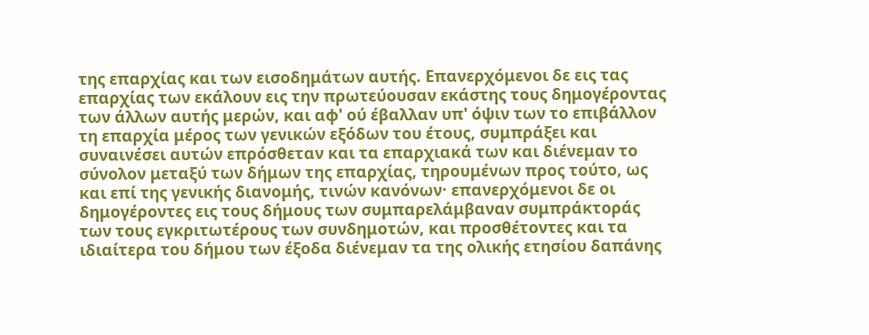της επαρχίας και των εισοδημάτων αυτής. Επανερχόμενοι δε εις τας επαρχίας των εκάλουν εις την πρωτεύουσαν εκάστης τους δημογέροντας των άλλων αυτής μερών, και αφ' ού έβαλλαν υπ' όψιν των το επιβάλλον τη επαρχία μέρος των γενικών εξόδων του έτους, συμπράξει και συναινέσει αυτών επρόσθεταν και τα επαρχιακά των και διένεμαν το σύνολον μεταξύ των δήμων της επαρχίας, τηρουμένων προς τούτο, ως και επί της γενικής διανομής, τινών κανόνων· επανερχόμενοι δε οι δημογέροντες εις τους δήμους των συμπαρελάμβαναν συμπράκτοράς των τους εγκριτωτέρους των συνδημοτών, και προσθέτοντες και τα ιδιαίτερα του δήμου των έξοδα διένεμαν τα της ολικής ετησίου δαπάνης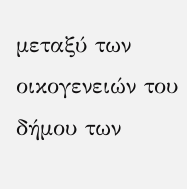μεταξύ των οικογενειών του δήμου των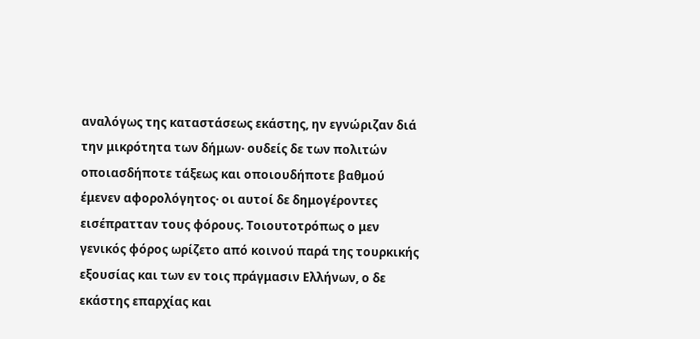αναλόγως της καταστάσεως εκάστης, ην εγνώριζαν διά την μικρότητα των δήμων· ουδείς δε των πολιτών οποιασδήποτε τάξεως και οποιουδήποτε βαθμού έμενεν αφορολόγητος· οι αυτοί δε δημογέροντες εισέπρατταν τους φόρους. Τοιουτοτρόπως ο μεν γενικός φόρος ωρίζετο από κοινού παρά της τουρκικής εξουσίας και των εν τοις πράγμασιν Ελλήνων, ο δε εκάστης επαρχίας και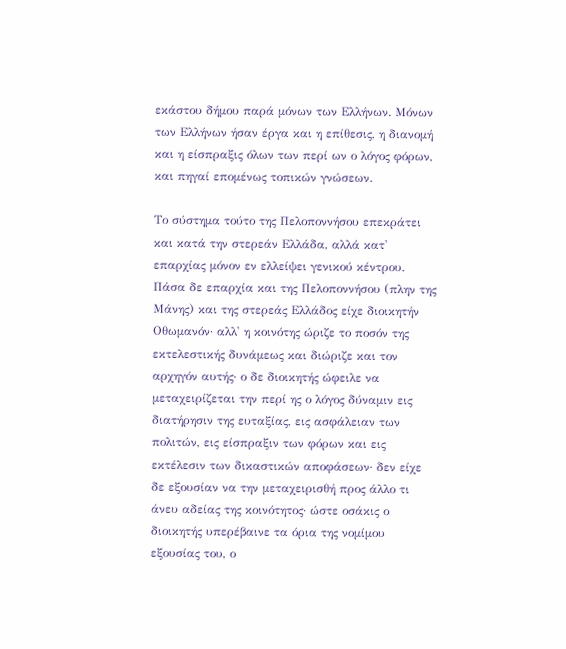εκάστου δήμου παρά μόνων των Ελλήνων. Μόνων των Ελλήνων ήσαν έργα και η επίθεσις, η διανομή και η είσπραξις όλων των περί ων ο λόγος φόρων, και πηγαί επομένως τοπικών γνώσεων.

Το σύστημα τούτο της Πελοποννήσου επεκράτει και κατά την στερεάν Ελλάδα, αλλά κατ' επαρχίας μόνον εν ελλείψει γενικού κέντρου. Πάσα δε επαρχία και της Πελοποννήσου (πλην της Μάνης) και της στερεάς Ελλάδος είχε διοικητήν Οθωμανόν· αλλ' η κοινότης ώριζε το ποσόν της εκτελεστικής δυνάμεως και διώριζε και τον αρχηγόν αυτής· ο δε διοικητής ώφειλε να μεταχειρίζεται την περί ης ο λόγος δύναμιν εις διατήρησιν της ευταξίας, εις ασφάλειαν των πολιτών, εις είσπραξιν των φόρων και εις εκτέλεσιν των δικαστικών αποφάσεων· δεν είχε δε εξουσίαν να την μεταχειρισθή προς άλλο τι άνευ αδείας της κοινότητος· ώστε οσάκις ο διοικητής υπερέβαινε τα όρια της νομίμου εξουσίας του, ο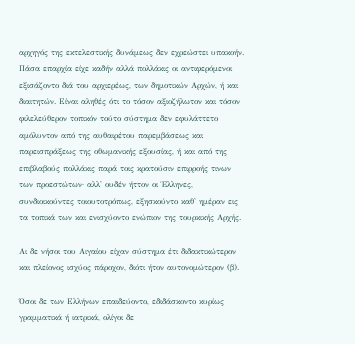αρχηγός της εκτελεστικής δυνάμεως δεν εχρεώστει υπακοήν. Πάσα επαρχία είχε καδήν αλλά πολλάκις οι αντιφερόμενοι εξισάζοντο διά του αρχιερέως, των δημοτικών Αρχών, ή και διαιτητών. Είναι αληθές ότι το τόσον αξιοζήλωτον και τόσον φιλελεύθερον τοπικόν τούτο σύστημα δεν εφυλάττετο αμόλυντον από της αυθαιρέτου παρεμβάσεως και παρεισπράξεως της οθωμανικής εξουσίας, ή και από της επιβλαβούς πολλάκις παρά τοις κρατούσιν επιρροής τινων των προεστώτων· αλλ' ουδέν ήττον οι Έλληνες, συνδιοικούντες τοιουτοτρόπως, εξησκούντο καθ' ημέραν εις τα τοπικά των και ενισχύοντο ενώπιον της τουρκικής Αρχής.

Αι δε νήσοι του Αιγαίου είχαν σύστημα έτι διδακτικώτερον και πλείονος ισχύος πάροχον, διότι ήτον αυτονομώτερον (β).

Όσοι δε των Ελλήνων επαιδεύοντο, εδιδάσκοντο κυρίως γραμματικά ή ιατρικά, ολίγοι δε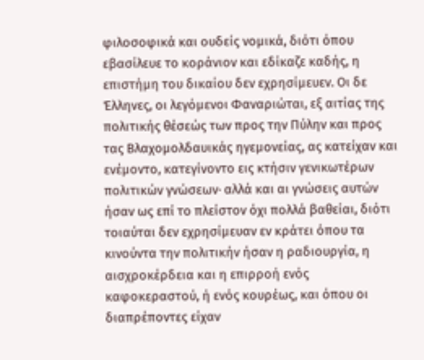φιλοσοφικά και ουδείς νομικά, διότι όπου εβασίλευε το κοράνιον και εδίκαζε καδής, η επιστήμη του δικαίου δεν εχρησίμευεν. Οι δε Έλληνες, οι λεγόμενοι Φαναριώται, εξ αιτίας της πολιτικής θέσεώς των προς την Πύλην και προς τας Βλαχομολδαυικάς ηγεμονείας, ας κατείχαν και ενέμοντο, κατεγίνοντο εις κτήσιν γενικωτέρων πολιτικών γνώσεων· αλλά και αι γνώσεις αυτών ήσαν ως επί το πλείστον όχι πολλά βαθείαι, διότι τοιαύται δεν εχρησίμευαν εν κράτει όπου τα κινούντα την πολιτικήν ήσαν η ραδιουργία, η αισχροκέρδεια και η επιρροή ενός καφοκεραστού, ή ενός κουρέως, και όπου οι διαπρέποντες είχαν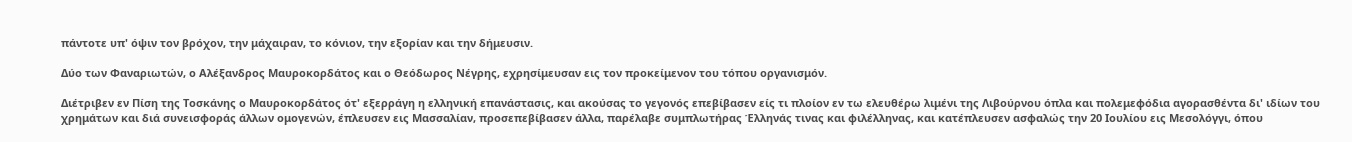πάντοτε υπ' όψιν τον βρόχον, την μάχαιραν, το κόνιον, την εξορίαν και την δήμευσιν.

Δύο των Φαναριωτών, ο Αλέξανδρος Μαυροκορδάτος και ο Θεόδωρος Νέγρης, εχρησίμευσαν εις τον προκείμενον του τόπου οργανισμόν.

Διέτριβεν εν Πίση της Τοσκάνης ο Μαυροκορδάτος ότ' εξερράγη η ελληνική επανάστασις, και ακούσας το γεγονός επεβίβασεν είς τι πλοίον εν τω ελευθέρω λιμένι της Λιβούρνου όπλα και πολεμεφόδια αγορασθέντα δι' ιδίων του χρημάτων και διά συνεισφοράς άλλων ομογενών, έπλευσεν εις Μασσαλίαν, προσεπεβίβασεν άλλα, παρέλαβε συμπλωτήρας Έλληνάς τινας και φιλέλληνας, και κατέπλευσεν ασφαλώς την 20 Ιουλίου εις Μεσολόγγι, όπου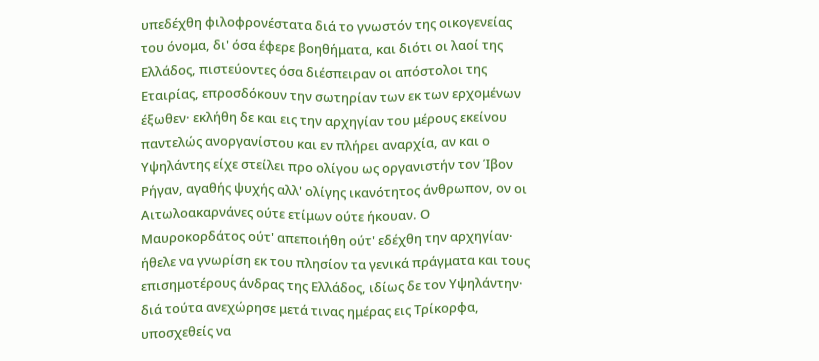υπεδέχθη φιλοφρονέστατα διά το γνωστόν της οικογενείας του όνομα, δι' όσα έφερε βοηθήματα, και διότι οι λαοί της Ελλάδος, πιστεύοντες όσα διέσπειραν οι απόστολοι της Εταιρίας, επροσδόκουν την σωτηρίαν των εκ των ερχομένων έξωθεν· εκλήθη δε και εις την αρχηγίαν του μέρους εκείνου παντελώς ανοργανίστου και εν πλήρει αναρχία, αν και ο Υψηλάντης είχε στείλει προ ολίγου ως οργανιστήν τον Ίβον Ρήγαν, αγαθής ψυχής αλλ' ολίγης ικανότητος άνθρωπον, ον οι Αιτωλοακαρνάνες ούτε ετίμων ούτε ήκουαν. Ο Μαυροκορδάτος ούτ' απεποιήθη ούτ' εδέχθη την αρχηγίαν· ήθελε να γνωρίση εκ του πλησίον τα γενικά πράγματα και τους επισημοτέρους άνδρας της Ελλάδος, ιδίως δε τον Υψηλάντην· διά τούτα ανεχώρησε μετά τινας ημέρας εις Τρίκορφα, υποσχεθείς να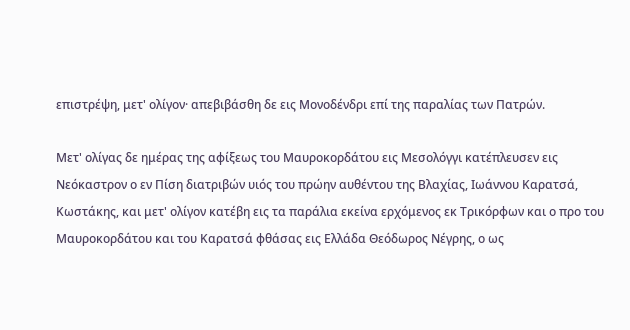επιστρέψη, μετ' ολίγον· απεβιβάσθη δε εις Μονοδένδρι επί της παραλίας των Πατρών.

Μετ' ολίγας δε ημέρας της αφίξεως του Μαυροκορδάτου εις Μεσολόγγι κατέπλευσεν εις Νεόκαστρον ο εν Πίση διατριβών υιός του πρώην αυθέντου της Βλαχίας, Ιωάννου Καρατσά, Κωστάκης, και μετ' ολίγον κατέβη εις τα παράλια εκείνα ερχόμενος εκ Τρικόρφων και ο προ του Μαυροκορδάτου και του Καρατσά φθάσας εις Ελλάδα Θεόδωρος Νέγρης, ο ως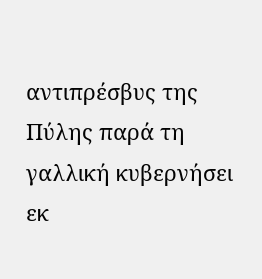αντιπρέσβυς της Πύλης παρά τη γαλλική κυβερνήσει εκ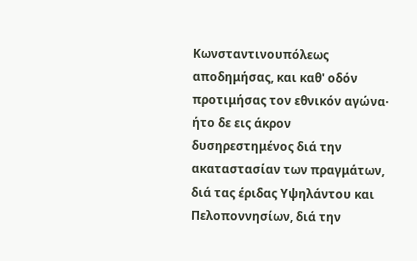Κωνσταντινουπόλεως αποδημήσας, και καθ' οδόν προτιμήσας τον εθνικόν αγώνα· ήτο δε εις άκρον δυσηρεστημένος διά την ακαταστασίαν των πραγμάτων, διά τας έριδας Υψηλάντου και Πελοποννησίων, διά την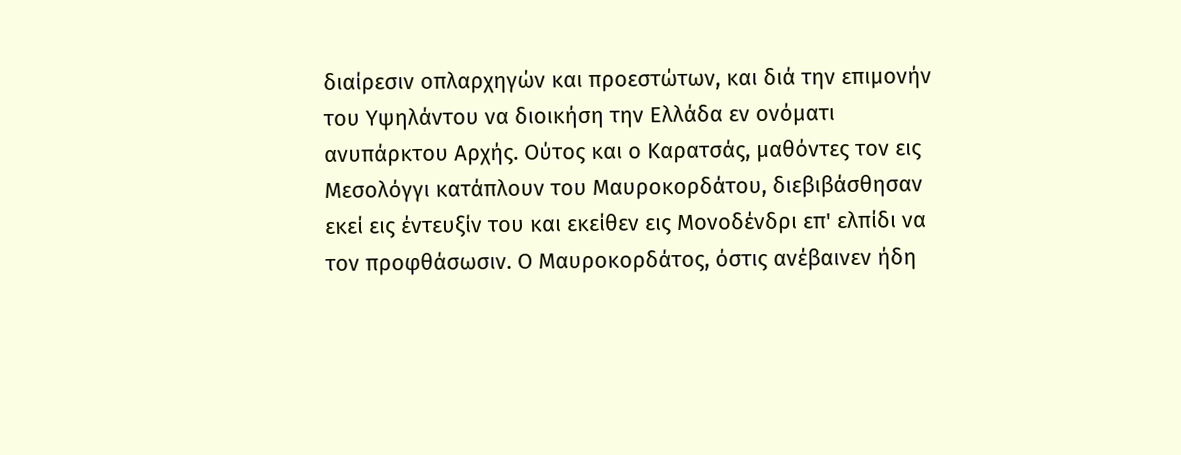διαίρεσιν οπλαρχηγών και προεστώτων, και διά την επιμονήν του Υψηλάντου να διοικήση την Ελλάδα εν ονόματι ανυπάρκτου Αρχής. Ούτος και ο Καρατσάς, μαθόντες τον εις Μεσολόγγι κατάπλουν του Μαυροκορδάτου, διεβιβάσθησαν εκεί εις έντευξίν του και εκείθεν εις Μονοδένδρι επ' ελπίδι να τον προφθάσωσιν. Ο Μαυροκορδάτος, όστις ανέβαινεν ήδη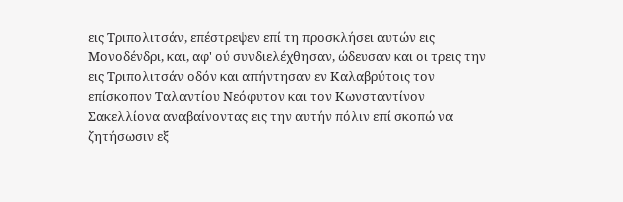εις Τριπολιτσάν, επέστρεψεν επί τη προσκλήσει αυτών εις Μονοδένδρι, και, αφ' ού συνδιελέχθησαν, ώδευσαν και οι τρεις την εις Τριπολιτσάν οδόν και απήντησαν εν Καλαβρύτοις τον επίσκοπον Ταλαντίου Νεόφυτον και τον Κωνσταντίνον Σακελλίονα αναβαίνοντας εις την αυτήν πόλιν επί σκοπώ να ζητήσωσιν εξ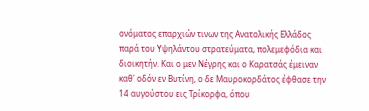ονόματος επαρχιών τινων της Ανατολικής Ελλάδος παρά του Υψηλάντου στρατεύματα, πολεμεφόδια και διοικητήν. Και ο μεν Νέγρης και ο Καρατσάς έμειναν καθ' οδόν εν Βυτίνη, ο δε Μαυροκορδάτος έφθασε την 14 αυγούστου εις Τρίκορφα, όπου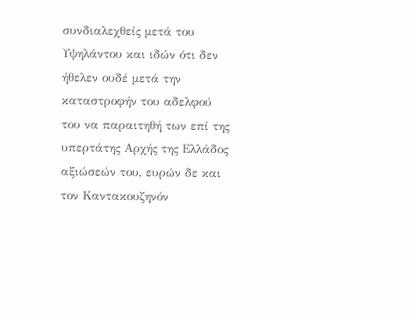συνδιαλεχθείς μετά του Υψηλάντου και ιδών ότι δεν ήθελεν ουδέ μετά την καταστροφήν του αδελφού του να παραιτηθή των επί της υπερτάτης Αρχής της Ελλάδος αξιώσεών του, ευρών δε και τον Καντακουζηνόν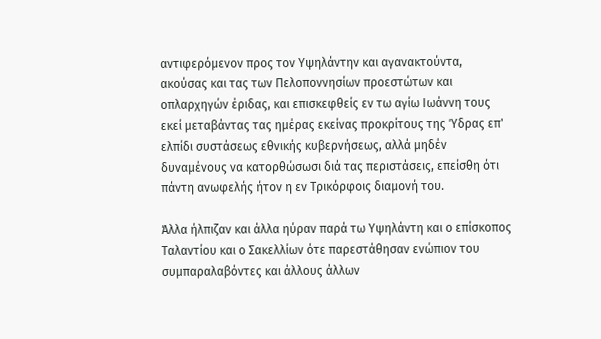αντιφερόμενον προς τον Υψηλάντην και αγανακτούντα, ακούσας και τας των Πελοποννησίων προεστώτων και οπλαρχηγών έριδας, και επισκεφθείς εν τω αγίω Ιωάννη τους εκεί μεταβάντας τας ημέρας εκείνας προκρίτους της Ύδρας επ' ελπίδι συστάσεως εθνικής κυβερνήσεως, αλλά μηδέν δυναμένους να κατορθώσωσι διά τας περιστάσεις, επείσθη ότι πάντη ανωφελής ήτον η εν Τρικόρφοις διαμονή του.

Άλλα ήλπιζαν και άλλα ηύραν παρά τω Υψηλάντη και ο επίσκοπος Ταλαντίου και ο Σακελλίων ότε παρεστάθησαν ενώπιον του συμπαραλαβόντες και άλλους άλλων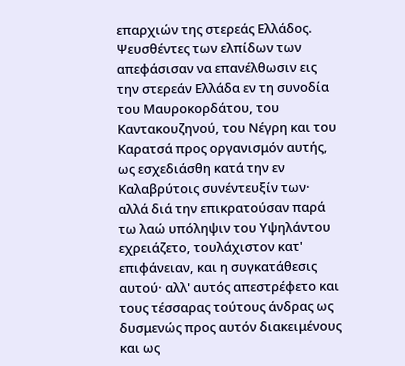επαρχιών της στερεάς Ελλάδος. Ψευσθέντες των ελπίδων των απεφάσισαν να επανέλθωσιν εις την στερεάν Ελλάδα εν τη συνοδία του Μαυροκορδάτου, του Καντακουζηνού, του Νέγρη και του Καρατσά προς οργανισμόν αυτής, ως εσχεδιάσθη κατά την εν Καλαβρύτοις συνέντευξίν των· αλλά διά την επικρατούσαν παρά τω λαώ υπόληψιν του Υψηλάντου εχρειάζετο, τουλάχιστον κατ' επιφάνειαν, και η συγκατάθεσις αυτού· αλλ' αυτός απεστρέφετο και τους τέσσαρας τούτους άνδρας ως δυσμενώς προς αυτόν διακειμένους και ως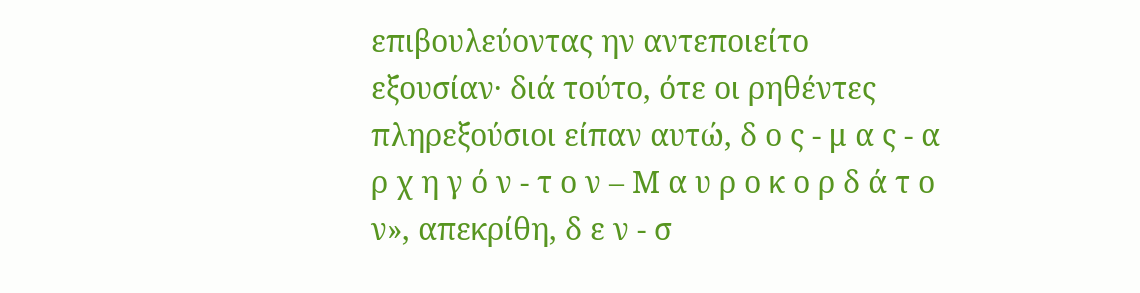επιβουλεύοντας ην αντεποιείτο εξουσίαν· διά τούτο, ότε οι ρηθέντες πληρεξούσιοι είπαν αυτώ, δ ο ς - μ α ς - α ρ χ η γ ό ν - τ ο ν – Μ α υ ρ ο κ ο ρ δ ά τ ο ν», απεκρίθη, δ ε ν - σ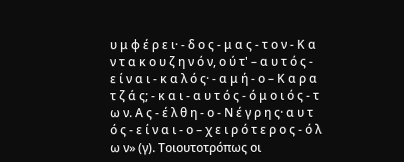υ μ φ έ ρ ε ι· - δ ο ς - μ α ς - τ ο ν - Κ α ν τ α κ ο υ ζ η ν ό ν, ο ύ τ' – α υ τ ό ς - ε ί ν α ι - κ α λ ό ς· - α μ ή - ο – Κ α ρ α τ ζ ά ς; - κ α ι - α υ τ ό ς - ό μ ο ι ό ς - τ ω ν. Α ς - έ λ θ η - ο - Ν έ γ ρ η ς· α υ τ ό ς - ε ί ν α ι - ο – χ ε ι ρ ό τ ε ρ ο ς - ό λ ω ν» (γ). Τοιουτοτρόπως οι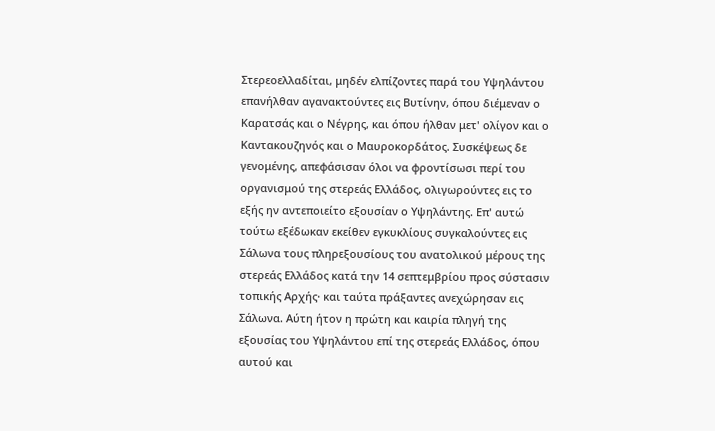Στερεοελλαδίται, μηδέν ελπίζοντες παρά του Υψηλάντου επανήλθαν αγανακτούντες εις Βυτίνην, όπου διέμεναν ο Καρατσάς και ο Νέγρης, και όπου ήλθαν μετ' ολίγον και ο Καντακουζηνός και ο Μαυροκορδάτος. Συσκέψεως δε γενομένης, απεφάσισαν όλοι να φροντίσωσι περί του οργανισμού της στερεάς Ελλάδος, ολιγωρούντες εις το εξής ην αντεποιείτο εξουσίαν ο Υψηλάντης. Επ' αυτώ τούτω εξέδωκαν εκείθεν εγκυκλίους συγκαλούντες εις Σάλωνα τους πληρεξουσίους του ανατολικού μέρους της στερεάς Ελλάδος κατά την 14 σεπτεμβρίου προς σύστασιν τοπικής Αρχής· και ταύτα πράξαντες ανεχώρησαν εις Σάλωνα. Αύτη ήτον η πρώτη και καιρία πληγή της εξουσίας του Υψηλάντου επί της στερεάς Ελλάδος, όπου αυτού και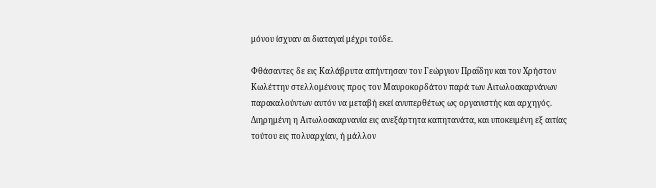μόνου ίσχυαν αι διαταγαί μέχρι τούδε.

Φθάσαντες δε εις Καλάβρυτα απήντησαν τον Γεώργιον Πραΐδην και τον Χρήστον Κωλέττην στελλομένους προς τον Μαυροκορδάτον παρά των Αιτωλοακαρνάνων παρακαλούντων αυτόν να μεταβή εκεί ανυπερθέτως ως οργανιστής και αρχηγός. Διηρημένη η Αιτωλοακαρνανία εις ανεξάρτητα καπητανάτα, και υποκειμένη εξ αιτίας τούτου εις πολυαρχίαν, ή μάλλον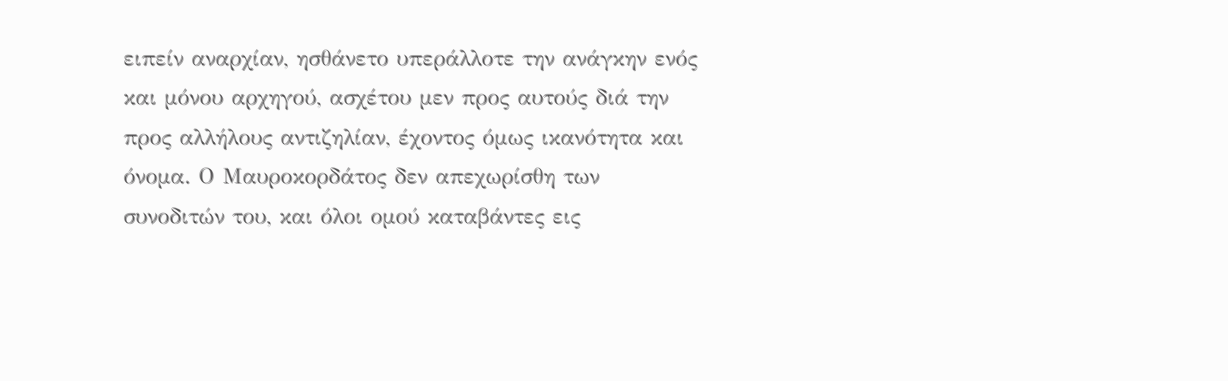ειπείν αναρχίαν, ησθάνετο υπεράλλοτε την ανάγκην ενός και μόνου αρχηγού, ασχέτου μεν προς αυτούς διά την προς αλλήλους αντιζηλίαν, έχοντος όμως ικανότητα και όνομα. Ο Μαυροκορδάτος δεν απεχωρίσθη των συνοδιτών του, και όλοι ομού καταβάντες εις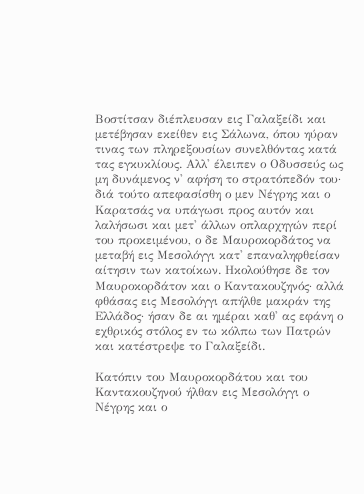Βοστίτσαν διέπλευσαν εις Γαλαξείδι και μετέβησαν εκείθεν εις Σάλωνα, όπου ηύραν τινας των πληρεξουσίων συνελθόντας κατά τας εγκυκλίους. Αλλ' έλειπεν ο Οδυσσεύς ως μη δυνάμενος ν' αφήση το στρατόπεδόν του· διά τούτο απεφασίσθη ο μεν Νέγρης και ο Καρατσάς να υπάγωσι προς αυτόν και λαλήσωσι και μετ' άλλων οπλαρχηγών περί του προκειμένου, ο δε Μαυροκορδάτος να μεταβή εις Μεσολόγγι κατ' επαναληφθείσαν αίτησιν των κατοίκων. Ηκολούθησε δε τον Μαυροκορδάτον και ο Καντακουζηνός· αλλά φθάσας εις Μεσολόγγι απήλθε μακράν της Ελλάδος· ήσαν δε αι ημέραι καθ' ας εφάνη ο εχθρικός στόλος εν τω κόλπω των Πατρών και κατέστρεψε το Γαλαξείδι.

Κατόπιν του Μαυροκορδάτου και του Καντακουζηνού ήλθαν εις Μεσολόγγι ο Νέγρης και ο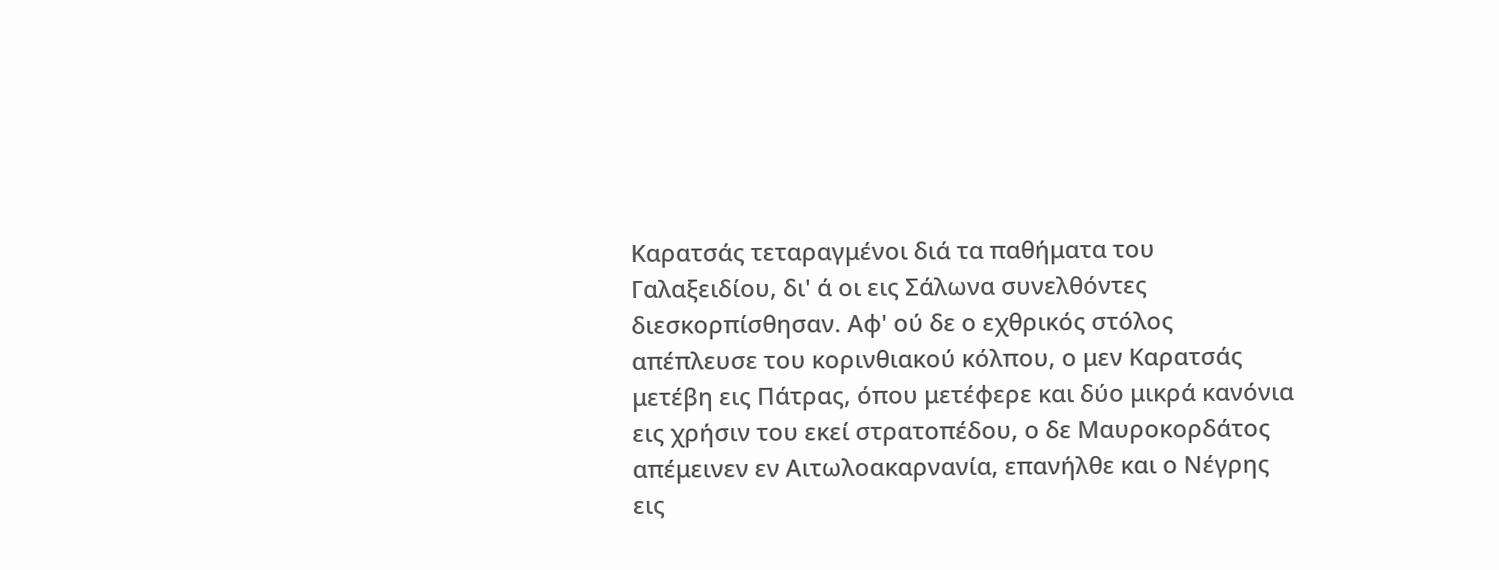Καρατσάς τεταραγμένοι διά τα παθήματα του Γαλαξειδίου, δι' ά οι εις Σάλωνα συνελθόντες διεσκορπίσθησαν. Αφ' ού δε ο εχθρικός στόλος απέπλευσε του κορινθιακού κόλπου, ο μεν Καρατσάς μετέβη εις Πάτρας, όπου μετέφερε και δύο μικρά κανόνια εις χρήσιν του εκεί στρατοπέδου, ο δε Μαυροκορδάτος απέμεινεν εν Αιτωλοακαρνανία, επανήλθε και ο Νέγρης εις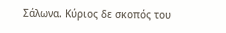Σάλωνα. Κύριος δε σκοπός του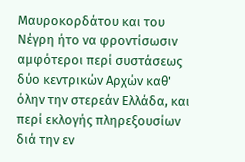Μαυροκορδάτου και του Νέγρη ήτο να φροντίσωσιν αμφότεροι περί συστάσεως δύο κεντρικών Αρχών καθ' όλην την στερεάν Ελλάδα, και περί εκλογής πληρεξουσίων διά την εν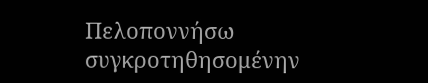Πελοποννήσω συγκροτηθησομένην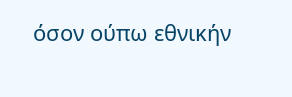όσον ούπω εθνικήν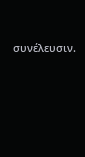συνέλευσιν.